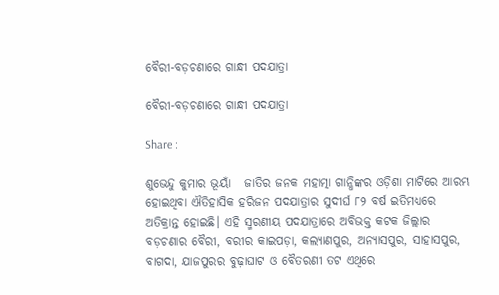ବୈରୀ-ବଡ଼ଚଣାରେ ଗାନ୍ଧୀ ପଦଯାତ୍ରା

ବୈରୀ-ବଡ଼ଚଣାରେ ଗାନ୍ଧୀ ପଦଯାତ୍ରା

Share :

ଶୁଭେନ୍ଦୁ କୁମାର ଭୂୟାଁ   ଜାତିର ଜନକ ମହାତ୍ମା ଗାନ୍ଧିଙ୍କର ଓଡ଼ିଶା ମାଟିରେ ଆରମ୍ଭ ହୋଇଥିବା ଐତିହାସିକ ହରିଜନ ପଦଯାତ୍ରାର ସୁଦୀର୍ଘ ୮୨ ବର୍ଷ ଇତିମଧ୍ୟରେ ଅତିକ୍ରାନ୍ତ ହୋଇଛି। ଏହି ସ୍ମରଣୀୟ ପଦଯାତ୍ରାରେ ଅବିଭକ୍ତ କଟକ ଜିଲ୍ଲାର ବଡ଼ଚଣାର ବୈରୀ, ବରୀର କାଇପଡ଼ା, କଲ୍ୟାଣପୁର, ଅନ୍ୟାସପୁର, ସାହାସପୁର, ବାଗଦା, ଯାଜପୁରର ବୁଢ଼ାଘାଟ ଓ ବୈତରଣୀ ତଟ ଏଥିରେ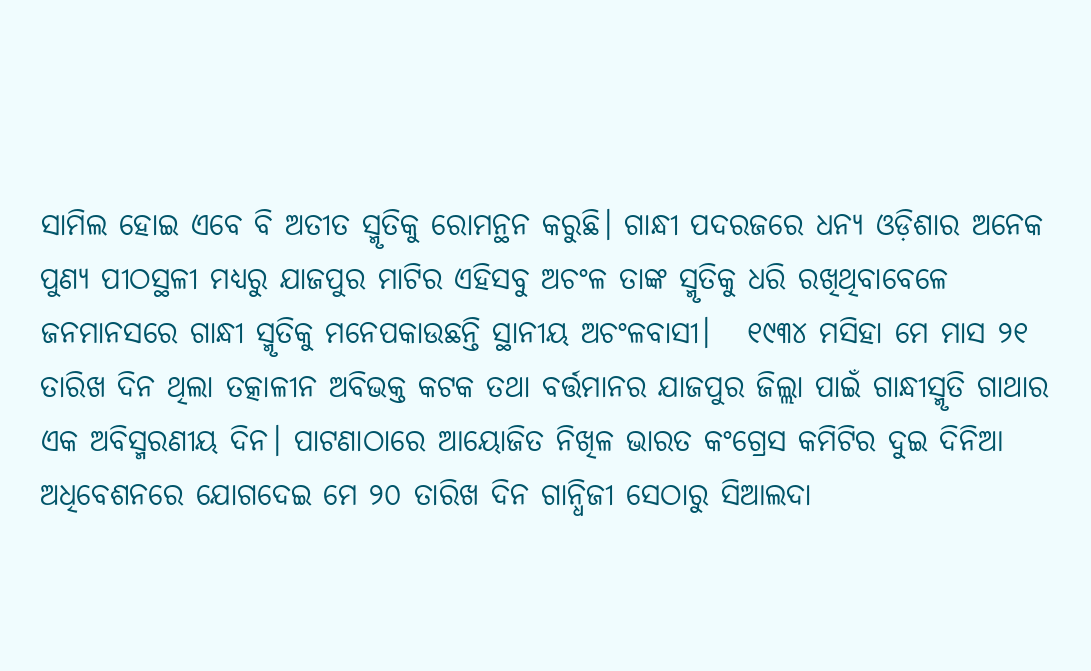ସାମିଲ ହୋଇ ଏବେ ବି ଅତୀତ ସ୍ମୃତିକୁ ରୋମନ୍ଥନ କରୁଛି। ଗାନ୍ଧୀ ପଦରଜରେ ଧନ୍ୟ ଓଡ଼ିଶାର ଅନେକ ପୁଣ୍ୟ ପୀଠସ୍ଥଳୀ ମଧ୍ୟରୁ ଯାଜପୁର ମାଟିର ଏହିସବୁ ଅଚଂଳ ତାଙ୍କ ସ୍ମୃତିକୁ ଧରି ରଖିଥିବାବେଳେ ଜନମାନସରେ ଗାନ୍ଧୀ ସ୍ମୃତିକୁ ମନେପକାଉଛନ୍ତି ସ୍ଥାନୀୟ ଅଚଂଳବାସୀ।   ୧୯୩୪ ମସିହା ମେ ମାସ ୨୧ ତାରିଖ ଦିନ ଥିଲା ତତ୍କାଳୀନ ଅବିଭକ୍ତ କଟକ ତଥା ବର୍ତ୍ତମାନର ଯାଜପୁର ଜିଲ୍ଲା ପାଇଁ ଗାନ୍ଧୀସ୍ମୃତି ଗାଥାର ଏକ ଅବିସ୍ମରଣୀୟ ଦିନ। ପାଟଣାଠାରେ ଆୟୋଜିତ ନିଖିଳ ଭାରତ କଂଗ୍ରେସ କମିଟିର ଦୁଇ ଦିନିଆ ଅଧିବେଶନରେ ଯୋଗଦେଇ ମେ ୨୦ ତାରିଖ ଦିନ ଗାନ୍ଧିଜୀ ସେଠାରୁ ସିଆଲଦା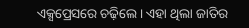ଏକ୍ସପ୍ରେସରେ ଚଢ଼ିଲେ। ଏହା ଥିଲା ଜାତିର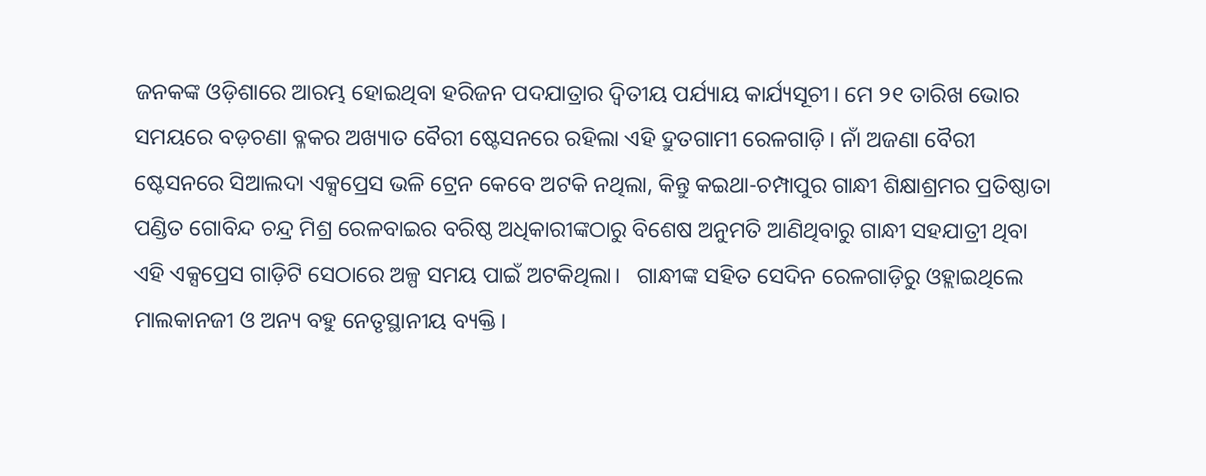ଜନକଙ୍କ ଓଡ଼ିଶାରେ ଆରମ୍ଭ ହୋଇଥିବା ହରିଜନ ପଦଯାତ୍ରାର ଦ୍ୱିତୀୟ ପର୍ଯ୍ୟାୟ କାର୍ଯ୍ୟସୂଚୀ। ମେ ୨୧ ତାରିଖ ଭୋର ସମୟରେ ବଡ଼ଚଣା ବ୍ଳକର ଅଖ୍ୟାତ ବୈରୀ ଷ୍ଟେସନରେ ରହିଲା ଏହି ଦ୍ରୁତଗାମୀ ରେଳଗାଡ଼ି। ନାଁ ଅଜଣା ବୈରୀ ଷ୍ଟେସନରେ ସିଆଲଦା ଏକ୍ସପ୍ରେସ ଭଳି ଟ୍ରେନ କେବେ ଅଟକି ନଥିଲା, କିନ୍ତୁ କଇଥା-ଚମ୍ପାପୁର ଗାନ୍ଧୀ ଶିକ୍ଷାଶ୍ରମର ପ୍ରତିଷ୍ଠାତା ପଣ୍ଡିତ ଗୋବିନ୍ଦ ଚନ୍ଦ୍ର ମିଶ୍ର ରେଳବାଇର ବରିଷ୍ଠ ଅଧିକାରୀଙ୍କଠାରୁ ବିଶେଷ ଅନୁମତି ଆଣିଥିବାରୁ ଗାନ୍ଧୀ ସହଯାତ୍ରୀ ଥିବା ଏହି ଏକ୍ସପ୍ରେସ ଗାଡ଼ିଟି ସେଠାରେ ଅଳ୍ପ ସମୟ ପାଇଁ ଅଟକିଥିଲା।   ଗାନ୍ଧୀଙ୍କ ସହିତ ସେଦିନ ରେଳଗାଡ଼ିରୁ ଓହ୍ଲାଇଥିଲେ ମାଲକାନଜୀ ଓ ଅନ୍ୟ ବହୁ ନେତୃସ୍ଥାନୀୟ ବ୍ୟକ୍ତି।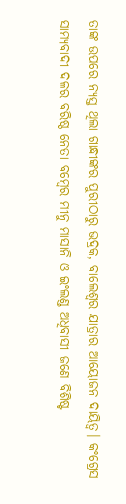ତାଙ୍କ ଉପରେ ନ୍ୟସ୍ତ ଥିଲା ଗାନ୍ଧୀଙ୍କର ପୁରୀଠାରୁ ଭଦ୍ରକ, ବାଲେଶ୍ୱର ଯାତ୍ରାର ଆୟୋଜନ ଦାୟିତ୍ୱ। କଂଗ୍ରେସ ସାମ୍ୟବାଦୀ ଦଳର ବରିଷ୍ଠ ନେତା ବମ୍ୱେର ମୀନୁ ମାସାନି ଓ ଇଂଲଣ୍ଡ ଅଧିବାସୀ ଜଣେ ବିଶିଷ୍ଟ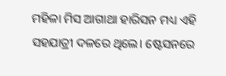ମହିଳା ମିସ ଆଗାଥା ହାରିସନ ମଧ୍ୟ ଏହି ସହଯାତ୍ରୀ ଦଳରେ ଥିଲେ। ଷ୍ଟେସନରେ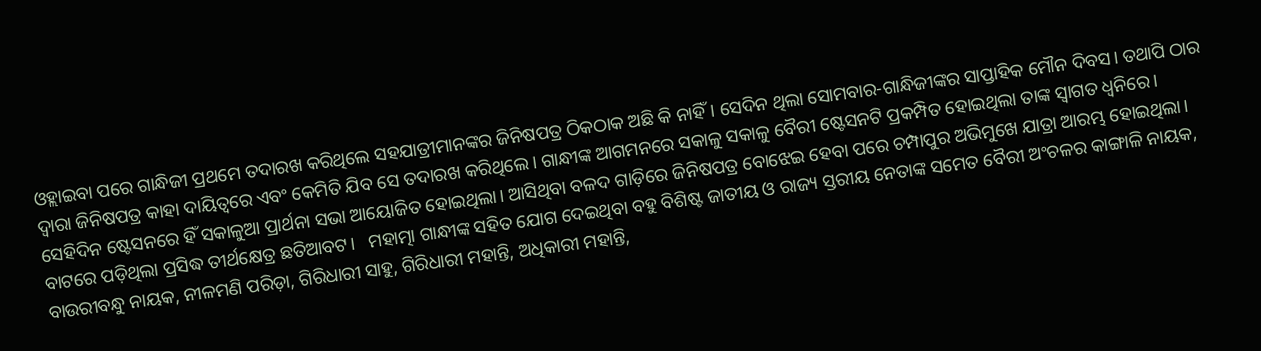ଓହ୍ଲାଇବା ପରେ ଗାନ୍ଧିଜୀ ପ୍ରଥମେ ତଦାରଖ କରିଥିଲେ ସହଯାତ୍ରୀମାନଙ୍କର ଜିନିଷପତ୍ର ଠିକଠାକ ଅଛି କି ନାହିଁ। ସେଦିନ ଥିଲା ସୋମବାର-ଗାନ୍ଧିଜୀଙ୍କର ସାପ୍ତାହିକ ମୌନ ଦିବସ। ତଥାପି ଠାର ଦ୍ୱାରା ଜିନିଷପତ୍ର କାହା ଦାୟିତ୍ୱରେ ଏବଂ କେମିତି ଯିବ ସେ ତଦାରଖ କରିଥିଲେ। ଗାନ୍ଧୀଙ୍କ ଆଗମନରେ ସକାଳୁ ସକାଳୁ ବୈରୀ ଷ୍ଟେସନଟି ପ୍ରକମ୍ପିତ ହୋଇଥିଲା ତାଙ୍କ ସ୍ୱାଗତ ଧ୍ୱନିରେ। ସେହିଦିନ ଷ୍ଟେସନରେ ହିଁ ସକାଳୁଆ ପ୍ରାର୍ଥନା ସଭା ଆୟୋଜିତ ହୋଇଥିଲା। ଆସିଥିବା ବଳଦ ଗାଡ଼ିରେ ଜିନିଷପତ୍ର ବୋଝେଇ ହେବା ପରେ ଚମ୍ପାପୁର ଅଭିମୁଖେ ଯାତ୍ରା ଆରମ୍ଭ ହୋଇଥିଲା। ବାଟରେ ପଡ଼ିଥିଲା ପ୍ରସିଦ୍ଧ ତୀର୍ଥକ୍ଷେତ୍ର ଛତିଆବଟ।   ମହାତ୍ମା ଗାନ୍ଧୀଙ୍କ ସହିତ ଯୋଗ ଦେଇଥିବା ବହୁ ବିଶିଷ୍ଟ ଜାତୀୟ ଓ ରାଜ୍ୟ ସ୍ତରୀୟ ନେତାଙ୍କ ସମେତ ବୈରୀ ଅଂଚଳର କାଙ୍ଗାଳି ନାୟକ, ବାଉରୀବନ୍ଧୁ ନାୟକ, ନୀଳମଣି ପରିଡ଼ା, ଗିରିଧାରୀ ସାହୁ, ଗିରିଧାରୀ ମହାନ୍ତି, ଅଧିକାରୀ ମହାନ୍ତି,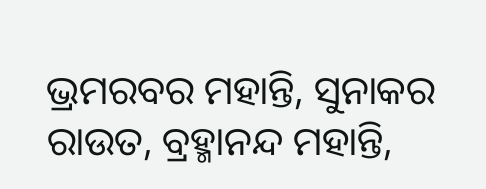ଭ୍ରମରବର ମହାନ୍ତି, ସୁନାକର ରାଉତ, ବ୍ରହ୍ମାନନ୍ଦ ମହାନ୍ତି,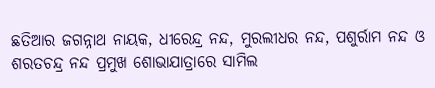ଛତିଆର ଜଗନ୍ନାଥ ନାୟକ, ଧୀରେନ୍ଦ୍ର ନନ୍ଦ, ମୁରଲୀଧର ନନ୍ଦ, ପଶୁର୍ରାମ ନନ୍ଦ ଓ ଶରତଚନ୍ଦ୍ର ନନ୍ଦ ପ୍ରମୁଖ ଶୋଭାଯାତ୍ରାରେ ସାମିଲ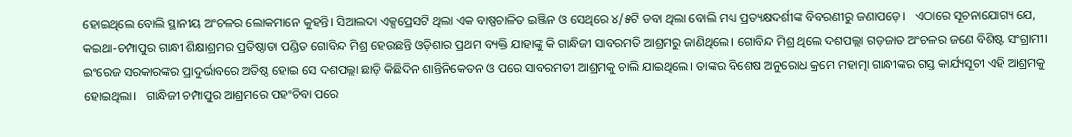ହୋଇଥିଲେ ବୋଲି ସ୍ଥାନୀୟ ଅଂଚଳର ଲୋକମାନେ କୁହନ୍ତି। ସିଆଲଦା ଏକ୍ସପ୍ରେସଟି ଥିଲା ଏକ ବାଷ୍ପଚାଳିତ ଇଞ୍ଜିନ ଓ ସେଥିରେ ୪/୫ଟି ଡବା ଥିଲା ବୋଲି ମଧ୍ୟ ପ୍ରତ୍ୟକ୍ଷଦର୍ଶୀଙ୍କ ବିବରଣୀରୁ ଜଣାପଡ଼େ।   ଏଠାରେ ସୂଚନାଯୋଗ୍ୟ ଯେ, କଇଥା-ଚମ୍ପାପୁର ଗାନ୍ଧୀ ଶିକ୍ଷାଶ୍ରମର ପ୍ରତିଷ୍ଠାତା ପଣ୍ଡିତ ଗୋବିନ୍ଦ ମିଶ୍ର ହେଉଛନ୍ତି ଓଡ଼ିଶାର ପ୍ରଥମ ବ୍ୟକ୍ତି ଯାହାଙ୍କୁ କି ଗାନ୍ଧିଜୀ ସାବରମତି ଆଶ୍ରମରୁ ଜାଣିଥିଲେ। ଗୋବିନ୍ଦ ମିଶ୍ର ଥିଲେ ଦଶପଲ୍ଲା ଗଡ଼ଜାତ ଅଂଚଳର ଜଣେ ବିଶିଷ୍ଟ ସଂଗ୍ରାମୀ। ଇଂରେଜ ସରକାରଙ୍କର ପ୍ରାଦୁର୍ଭାବରେ ଅତିଷ୍ଠ ହୋଇ ସେ ଦଶପଲ୍ଲା ଛାଡ଼ି କିଛିଦିନ ଶାନ୍ତିନିକେତନ ଓ ପରେ ସାବରମତୀ ଆଶ୍ରମକୁ ଚାଲି ଯାଇଥିଲେ। ତାଙ୍କର ବିଶେଷ ଅନୁରୋଧ କ୍ରମେ ମହାତ୍ମା ଗାନ୍ଧୀଙ୍କର ଗସ୍ତ କାର୍ଯ୍ୟସୂଚୀ ଏହି ଆଶ୍ରମକୁ ହୋଇଥିଲା।   ଗାନ୍ଧିଜୀ ଚମ୍ପାପୁର ଆଶ୍ରମରେ ପହଂଚିବା ପରେ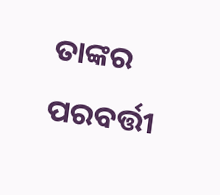ତାଙ୍କର ପରବର୍ତ୍ତୀ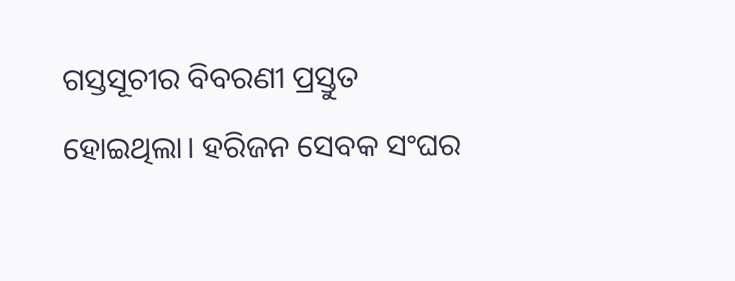ଗସ୍ତସୂଚୀର ବିବରଣୀ ପ୍ରସ୍ତୁତ ହୋଇଥିଲା। ହରିଜନ ସେବକ ସଂଘର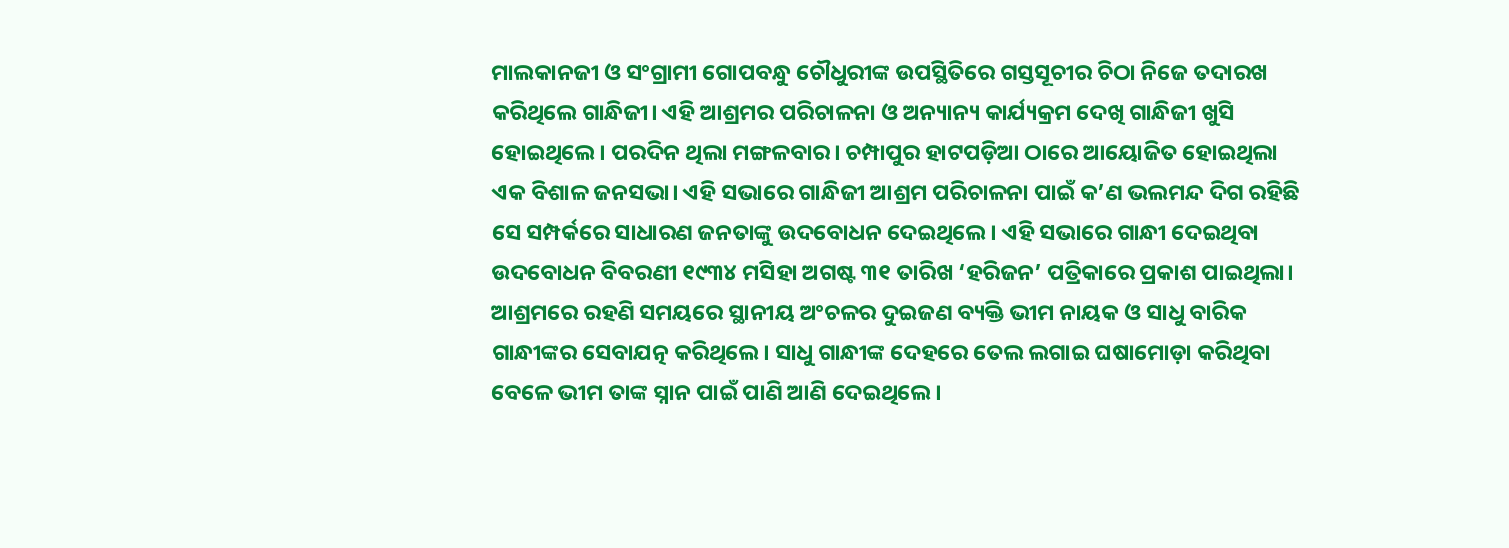ମାଲକାନଜୀ ଓ ସଂଗ୍ରାମୀ ଗୋପବନ୍ଧୁ ଚୌଧୁରୀଙ୍କ ଉପସ୍ଥିତିରେ ଗସ୍ତସୂଚୀର ଚିଠା ନିଜେ ତଦାରଖ କରିଥିଲେ ଗାନ୍ଧିଜୀ। ଏହି ଆଶ୍ରମର ପରିଚାଳନା ଓ ଅନ୍ୟାନ୍ୟ କାର୍ଯ୍ୟକ୍ରମ ଦେଖି ଗାନ୍ଧିଜୀ ଖୁସି ହୋଇଥିଲେ। ପରଦିନ ଥିଲା ମଙ୍ଗଳବାର। ଚମ୍ପାପୁର ହାଟପଡ଼ିଆ ଠାରେ ଆୟୋଜିତ ହୋଇଥିଲା ଏକ ବିଶାଳ ଜନସଭା। ଏହି ସଭାରେ ଗାନ୍ଧିଜୀ ଆଶ୍ରମ ପରିଚାଳନା ପାଇଁ କ’ଣ ଭଲମନ୍ଦ ଦିଗ ରହିଛି ସେ ସମ୍ପର୍କରେ ସାଧାରଣ ଜନତାଙ୍କୁ ଉଦବୋଧନ ଦେଇଥିଲେ। ଏହି ସଭାରେ ଗାନ୍ଧୀ ଦେଇଥିବା ଉଦବୋଧନ ବିବରଣୀ ୧୯୩୪ ମସିହା ଅଗଷ୍ଟ ୩୧ ତାରିଖ ‘ହରିଜନ’ ପତ୍ରିକାରେ ପ୍ରକାଶ ପାଇଥିଲା। ଆଶ୍ରମରେ ରହଣି ସମୟରେ ସ୍ଥାନୀୟ ଅଂଚଳର ଦୁଇଜଣ ବ୍ୟକ୍ତି ଭୀମ ନାୟକ ଓ ସାଧୁ ବାରିକ ଗାନ୍ଧୀଙ୍କର ସେବାଯତ୍ନ କରିଥିଲେ। ସାଧୁ ଗାନ୍ଧୀଙ୍କ ଦେହରେ ତେଲ ଲଗାଇ ଘଷାମୋଡ଼ା କରିଥିବା ବେଳେ ଭୀମ ତାଙ୍କ ସ୍ନାନ ପାଇଁ ପାଣି ଆଣି ଦେଇଥିଲେ।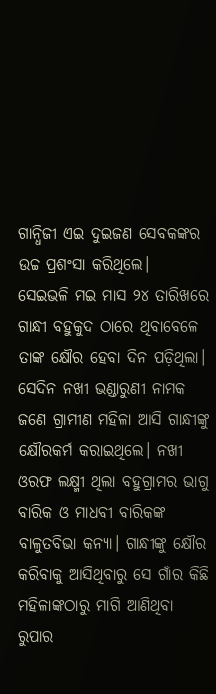ଗାନ୍ଧିଜୀ ଏଇ ଦୁଇଜଣ ସେବକଙ୍କର ଉଚ୍ଚ ପ୍ରଶଂସା କରିଥିଲେ।   ସେଇଭଳି ମଇ ମାସ ୨୪ ତାରିଖରେ ଗାନ୍ଧୀ ବହୁକୁଦ ଠାରେ ଥିବାବେଳେ ତାଙ୍କ କ୍ଷୌର ହେବା ଦିନ ପଡ଼ିଥିଲା। ସେଦିନ ନଖୀ ଭଣ୍ଡାରୁଣୀ ନାମକ ଜଣେ ଗ୍ରାମୀଣ ମହିଳା ଆସି ଗାନ୍ଧୀଙ୍କୁ କ୍ଷୌରକର୍ମ କରାଇଥିଲେ। ନଖୀ ଓରଫ ଲକ୍ଷ୍ମୀ ଥିଲା ବହୁଗ୍ରାମର ଭାଗୁ ବାରିକ ଓ ମାଧବୀ ବାରିକଙ୍କ ବାଳୁତବିଭା କନ୍ୟା। ଗାନ୍ଧୀଙ୍କୁ କ୍ଷୌର କରିବାକୁ ଆସିଥିବାରୁ ସେ ଗାଁର କିଛି ମହିଳାଙ୍କଠାରୁ ମାଗି ଆଣିଥିବା ରୁପାର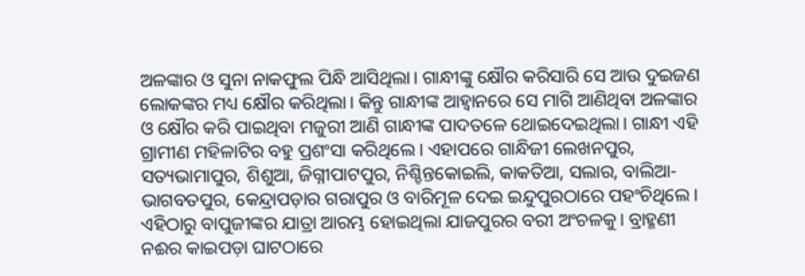ଅଳଙ୍କାର ଓ ସୁନା ନାକଫୁଲ ପିନ୍ଧି ଆସିଥିଲା। ଗାନ୍ଧୀଙ୍କୁ କ୍ଷୌର କରିସାରି ସେ ଆଉ ଦୁଇଜଣ ଲୋକଙ୍କର ମଧ୍ୟ କ୍ଷୌର କରିଥିଲା। କିନ୍ତୁ ଗାନ୍ଧୀଙ୍କ ଆହ୍ୱାନରେ ସେ ମାଗି ଆଣିଥିବା ଅଳଙ୍କାର ଓ କ୍ଷୌର କରି ପାଇଥିବା ମଜୁରୀ ଆଣି ଗାନ୍ଧୀଙ୍କ ପାଦତଳେ ଥୋଇଦେଇଥିଲା। ଗାନ୍ଧୀ ଏହି ଗ୍ରାମୀଣ ମହିଳାଟିର ବହୁ ପ୍ରଶଂସା କରିଥିଲେ। ଏହାପରେ ଗାନ୍ଧିଜୀ ଲେଖନପୁର, ସତ୍ୟଭାମାପୁର, ଶିଶୁଆ, ଜିଗ୍ନୀପାଟପୁର, ନିଶ୍ଚିନ୍ତକୋଇଲି, କାକତିଆ, ସଲାର, ବାଲିଆ-ଭାଗବତପୁର, କେନ୍ଦ୍ରାପଡ଼ାର ଗରାପୁର ଓ ବାରିମୂଳ ଦେଇ ଇନ୍ଦୁପୁରଠାରେ ପହଂଚିଥିଲେ।   ଏହିଠାରୁ ବାପୁଜୀଙ୍କର ଯାତ୍ରା ଆରମ୍ଭ ହୋଇଥିଲା ଯାଜପୁରର ବରୀ ଅଂଚଳକୁ। ବ୍ରାହ୍ମଣୀ ନଈର କାଇପଡ଼ା ଘାଟଠାରେ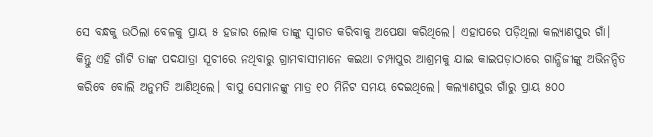ସେ ବନ୍ଧକୁ ଉଠିଲା ବେଳକୁ ପ୍ରାୟ ୫ ହଜାର ଲୋକ ତାଙ୍କୁ ସ୍ୱାଗତ କରିବାକୁ ଅପେକ୍ଷା କରିଥିଲେ। ଏହାପରେ ପଡ଼ିଥିଲା କଲ୍ୟାଣପୁର ଗାଁ। କିନ୍ତୁ ଏହି ଗାଁଟି ତାଙ୍କ ପଦଯାତ୍ରା ସୂଚୀରେ ନଥିବାରୁ ଗ୍ରାମବାସୀମାନେ କଇଥା ଚମ୍ପାପୁର ଆଶ୍ରମକୁ ଯାଇ କାଇପଡ଼ାଠାରେ ଗାନ୍ଧିଜୀଙ୍କୁ ଅଭିନନ୍ଦିତ କରିବେ ବୋଲି ଅନୁମତି ଆଣିଥିଲେ। ବାପୁ ସେମାନଙ୍କୁ ମାତ୍ର ୧୦ ମିନିଟ ସମୟ ଦେଇଥିଲେ। କଲ୍ୟାଣପୁର ଗାଁରୁ ପ୍ରାୟ ୫୦୦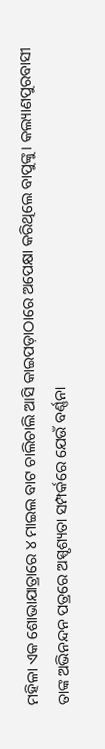ମହିଳା ଏକ ଶୋଭାଯାତ୍ରାରେ ୪ ମାଇଲ ବାଟ ଚାଲିଚାଲି ଆସି କାଇପଡ଼ାଠାରେ ଅପେକ୍ଷା କରିଥିଲେ ବାପୁଙ୍କୁ। କଲ୍ୟାଣପୁରବାସୀ ତାଙ୍କ ଅଭିନନ୍ଦନ ପତ୍ରରେ ଅସ୍ପୃଶ୍ୟତା ସମ୍ପର୍କରେ ଯେଉଁ ବର୍ଣ୍ଣନା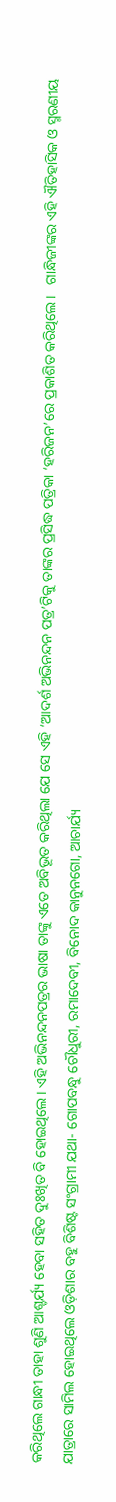କରିଥିଲେ ଗାନ୍ଧୀ ତାହା ଶୁଣି ଆଶ୍ଚର୍ଯ୍ୟ ହେବା ସହିତ ଦୁଃଖିତ ବି ହୋଇଥିଲେ। ଏହି ଅଭିନନ୍ଦନପତ୍ରର ଭାଷା ତାଙ୍କୁ ଏତେ ଅବିଭୂତ କରିଥିଲା ଯେ ସେ ଏହି ‘ଆଦର୍ଶ ଅଭିନନ୍ଦନ ପତ୍ର’ଟିକୁ ତାଙ୍କର ପ୍ରସିଦ୍ଧ ପତ୍ରିକା ‘ହରିଜନ’ରେ ପ୍ରକାଶିତ କରିଥିଲେ।   ଗାନ୍ଧିଜୀଙ୍କର ଏହି ଐତିହାସିକ ଓ ସ୍ମରଣୀୟ ଯାତ୍ରାରେ ସାମିଲ ହୋଇଥିଲେ ଓଡ଼ିଶାର ବହୁ ବିଶିଷ୍ଟ ସଂଗ୍ରାମୀ ଯଥା- ଗୋପବନ୍ଧୁ ଚୌଧୁରୀ, ରମାଦେବୀ, ବିନୋଦ କାନୁନଗୋ, ଆଚାର୍ଯ୍ୟ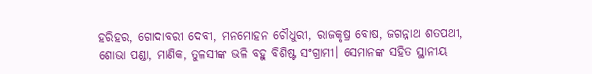ହରିହର, ଗୋଦାବରୀ ଦେବୀ, ମନମୋହନ ଚୌଧୁରୀ, ରାଜକୃଷ୍ର ବୋଷ, ଜଗନ୍ନାଥ ଶତପଥୀ, ଶୋଭା ପଣ୍ଡା, ମାଣିକ, ତୁଳସୀଙ୍କ ଭଳି ବହୁ ବିଶିଷ୍ଟ ସଂଗ୍ରାମୀ। ସେମାନଙ୍କ ସହିତ ସ୍ଥାନୀୟ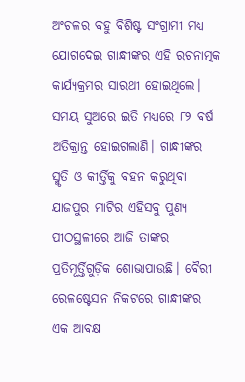ଅଂଚଳର ବହୁ ବିଶିଷ୍ଟ ସଂଗ୍ରାମୀ ମଧ୍ୟ ଯୋଗଦେଇ ଗାନ୍ଧୀଙ୍କର ଏହି ରଚନାତ୍ମକ କାର୍ଯ୍ୟକ୍ରମର ସାରଥୀ ହୋଇଥିଲେ। ସମୟ ସୁଅରେ ଇତି ମଧ୍ୟରେ ୮୨ ବର୍ଷ ଅତିକ୍ରାନ୍ତ ହୋଇଗଲାଣି। ଗାନ୍ଧୀଙ୍କର ସ୍ମୃତି ଓ କୀର୍ତ୍ତିକୁ ବହନ କରୁଥିବା ଯାଜପୁର ମାଟିର ଏହିସବୁ ପୁଣ୍ୟ ପୀଠସ୍ଥଳୀରେ ଆଜି ତାଙ୍କର ପ୍ରତିମୂର୍ତ୍ତିଗୁଡ଼ିକ ଶୋଭାପାଉଛି। ବୈରୀ ରେଳଷ୍ଟେସନ ନିକଟରେ ଗାନ୍ଧୀଙ୍କର ଏକ ଆବକ୍ଷ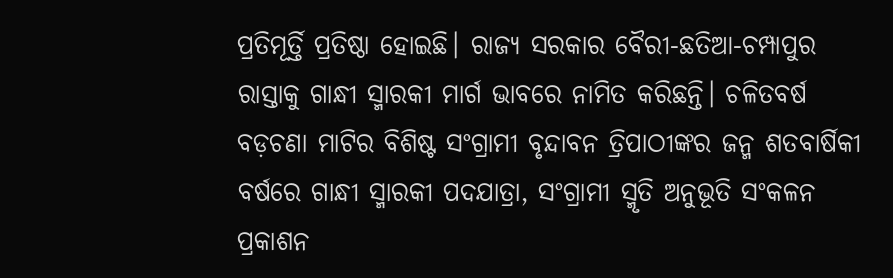ପ୍ରତିମୂର୍ତ୍ତି ପ୍ରତିଷ୍ଠା ହୋଇଛି। ରାଜ୍ୟ ସରକାର ବୈରୀ-ଛତିଆ-ଚମ୍ପାପୁର ରାସ୍ତାକୁ ଗାନ୍ଧୀ ସ୍ମାରକୀ ମାର୍ଗ ଭାବରେ ନାମିତ କରିଛନ୍ତି। ଚଳିତବର୍ଷ ବଡ଼ଚଣା ମାଟିର ବିଶିଷ୍ଟ ସଂଗ୍ରାମୀ ବୃନ୍ଦାବନ ତ୍ରିପାଠୀଙ୍କର ଜନ୍ମ ଶତବାର୍ଷିକୀ ବର୍ଷରେ ଗାନ୍ଧୀ ସ୍ମାରକୀ ପଦଯାତ୍ରା, ସଂଗ୍ରାମୀ ସ୍ମୃତି ଅନୁଭୂତି ସଂକଳନ ପ୍ରକାଶନ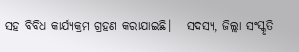ସହ ବିବିଧ କାର୍ଯ୍ୟକ୍ରମ ଗ୍ରହଣ କରାଯାଇଛି।   ସଦସ୍ୟ, ଜିଲ୍ଲା ସଂସ୍କୃତି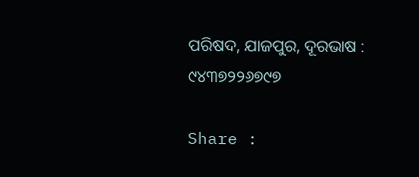ପରିଷଦ, ଯାଜପୁର, ଦୂରଭାଷ : ୯୪୩୭୨୨୬୭୯୭

Share :